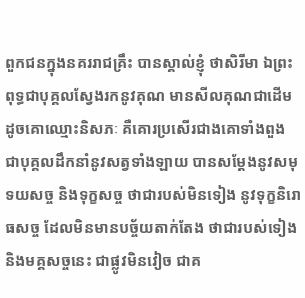ពួកជនក្នុងនគររាជគ្រឹះ បានស្គាល់ខ្ញុំ ថាសិរីមា ឯព្រះពុទ្ធជាបុគ្គលស្វែងរកនូវគុណ មានសីលគុណជាដើម ដូចគោឈ្មោះនិសភៈ គឺគោរប្រសើរជាងគោទាំងពួង ជាបុគ្គលដឹកនាំនូវសត្វទាំងឡាយ បានសម្តែងនូវសមុទយសច្ច និងទុក្ខសច្ច ថាជារបស់មិនទៀង នូវទុក្ខនិរោធសច្ច ដែលមិនមានបច្ច័យតាក់តែង ថាជារបស់ទៀង និងមគ្គសច្ចនេះ ជាផ្លូវមិនវៀច ជាគ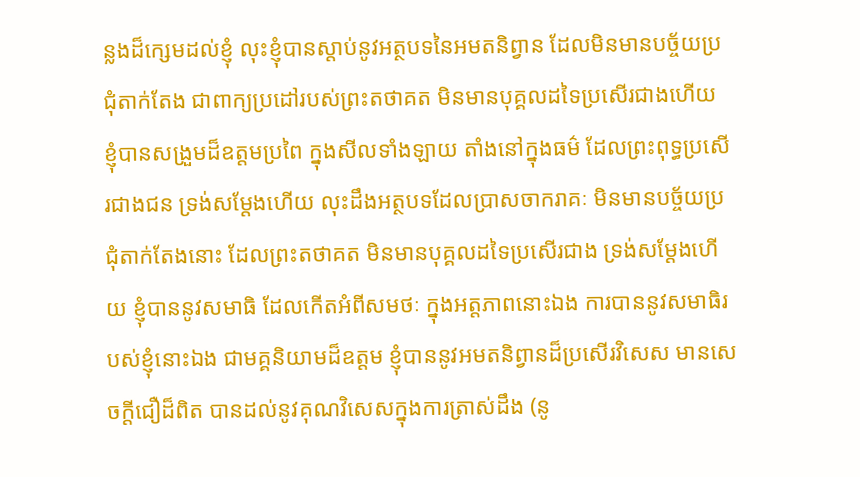ន្លងដ៏ក្សេមដល់ខ្ញុំ លុះខ្ញុំបានស្តាប់នូវអត្ថបទនៃអមតនិព្វាន ដែលមិនមានបច្ច័យប្រជុំតាក់តែង ជាពាក្យប្រដៅរបស់ព្រះតថាគត មិនមានបុគ្គលដទៃប្រសើរជាងហើយ ខ្ញុំបានសងួ្រមដ៏ឧត្តមប្រពៃ ក្នុងសីលទាំងឡាយ តាំងនៅក្នុងធម៌ ដែលព្រះពុទ្ធប្រសើរជាងជន ទ្រង់សម្តែងហើយ លុះដឹងអត្ថបទដែលប្រាសចាករាគៈ មិនមានបច្ច័យប្រជុំតាក់តែងនោះ ដែលព្រះតថាគត មិនមានបុគ្គលដទៃប្រសើរជាង ទ្រង់សម្តែងហើយ ខ្ញុំបាននូវសមាធិ ដែលកើតអំពីសមថៈ ក្នុងអត្តភាពនោះឯង ការបាននូវសមាធិរបស់ខ្ញុំនោះឯង ជាមគ្គនិយាមដ៏ឧត្តម ខ្ញុំបាននូវអមតនិព្វានដ៏ប្រសើរវិសេស មានសេចកី្តជឿដ៏ពិត បានដល់នូវគុណវិសេសក្នុងការត្រាស់ដឹង (នូ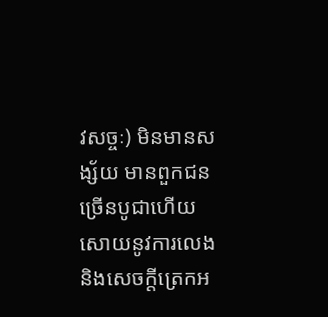វសច្ចៈ) មិនមានសង្ស័យ មានពួកជនច្រើនបូជាហើយ សោយនូវការលេង និងសេចកី្តត្រេកអ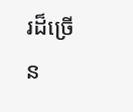រដ៏ច្រើន